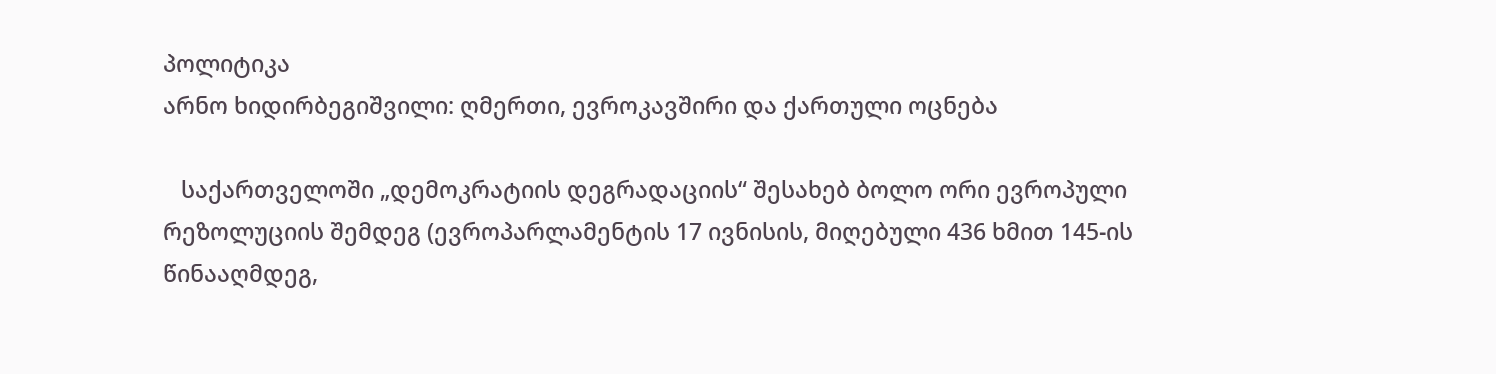პოლიტიკა
არნო ხიდირბეგიშვილი: ღმერთი, ევროკავშირი და ქართული ოცნება

   საქართველოში „დემოკრატიის დეგრადაციის“ შესახებ ბოლო ორი ევროპული რეზოლუციის შემდეგ (ევროპარლამენტის 17 ივნისის, მიღებული 436 ხმით 145-ის წინააღმდეგ,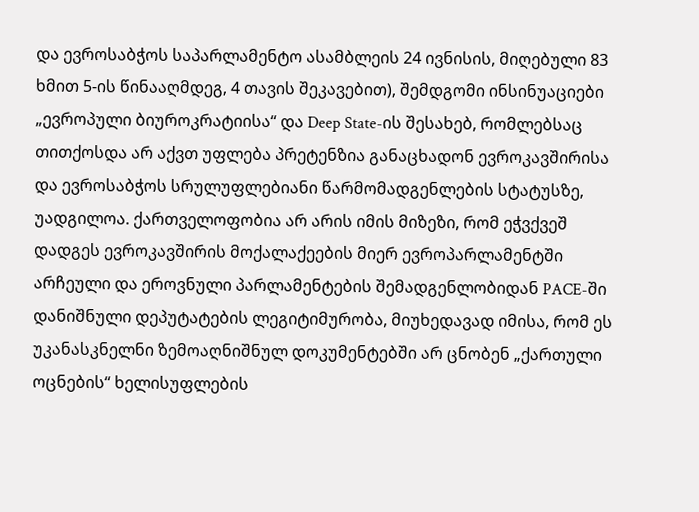და ევროსაბჭოს საპარლამენტო ასამბლეის 24 ივნისის, მიღებული 83 ხმით 5-ის წინააღმდეგ, 4 თავის შეკავებით), შემდგომი ინსინუაციები „ევროპული ბიუროკრატიისა“ და Deep State-ის შესახებ, რომლებსაც თითქოსდა არ აქვთ უფლება პრეტენზია განაცხადონ ევროკავშირისა და ევროსაბჭოს სრულუფლებიანი წარმომადგენლების სტატუსზე, უადგილოა. ქართველოფობია არ არის იმის მიზეზი, რომ ეჭვქვეშ დადგეს ევროკავშირის მოქალაქეების მიერ ევროპარლამენტში არჩეული და ეროვნული პარლამენტების შემადგენლობიდან PACE-ში დანიშნული დეპუტატების ლეგიტიმურობა, მიუხედავად იმისა, რომ ეს უკანასკნელნი ზემოაღნიშნულ დოკუმენტებში არ ცნობენ „ქართული ოცნების“ ხელისუფლების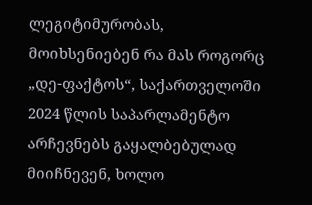ლეგიტიმურობას, მოიხსენიებენ რა მას როგორც „დე-ფაქტოს“, საქართველოში 2024 წლის საპარლამენტო არჩევნებს გაყალბებულად მიიჩნევენ, ხოლო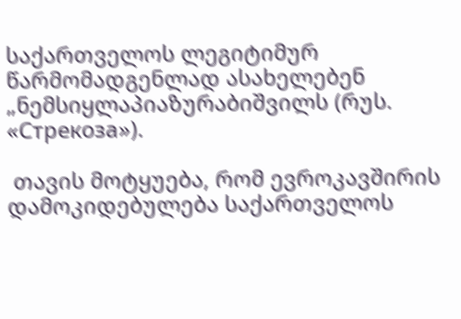საქართველოს ლეგიტიმურ წარმომადგენლად ასახელებენ „ნემსიყლაპიაზურაბიშვილს (რუს. «Стрекоза»).

 თავის მოტყუება, რომ ევროკავშირის დამოკიდებულება საქართველოს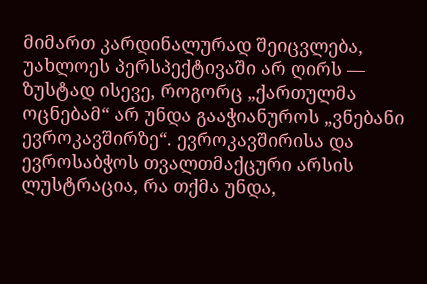მიმართ კარდინალურად შეიცვლება, უახლოეს პერსპექტივაში არ ღირს — ზუსტად ისევე, როგორც „ქართულმა ოცნებამ“ არ უნდა გააჭიანუროს „ვნებანი ევროკავშირზე“. ევროკავშირისა და ევროსაბჭოს თვალთმაქცური არსის ლუსტრაცია, რა თქმა უნდა,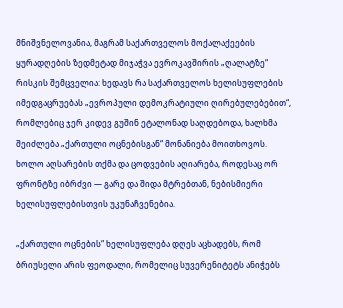მნიშვნელოვანია, მაგრამ საქართველოს მოქალაქეების ყურადღების ზედმეტად მიჯაჭვა ევროკავშირის „ღალატზე“ რისკის შემცველია: ხედავს რა საქართველოს ხელისუფლების იმედგაცრუებას „ევროპული დემოკრატიული ღირებულებებით“, რომლებიც ჯერ კიდევ გუშინ ეტალონად საღდებოდა, ხალხმა შეიძლება „ქართული ოცნებისგან“ მონანიება მოითხოვოს. ხოლო აღსარების თქმა და ცოდვების აღიარება, როდესაც ორ ფრონტზე იბრძვი — გარე და შიდა მტრებთან, ნებისმიერი ხელისუფლებისთვის უკუნაჩვენებია.

„ქართული ოცნების“ ხელისუფლება დღეს აცხადებს, რომ ბრიუსელი არის ფეოდალი, რომელიც სუვერენიტეტს ანიჭებს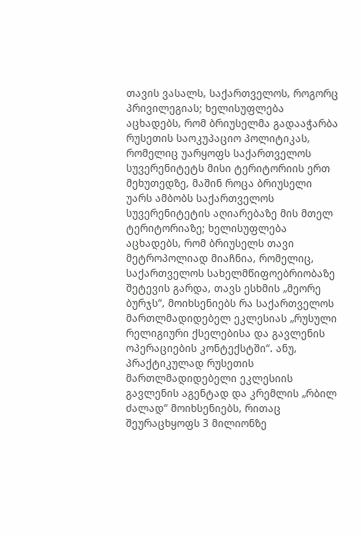თავის ვასალს, საქართველოს, როგორც პრივილეგიას; ხელისუფლება აცხადებს, რომ ბრიუსელმა გადააჭარბა რუსეთის საოკუპაციო პოლიტიკას, რომელიც უარყოფს საქართველოს სუვერენიტეტს მისი ტერიტორიის ერთ მეხუთედზე, მაშინ როცა ბრიუსელი უარს ამბობს საქართველოს სუვერენიტეტის აღიარებაზე მის მთელ ტერიტორიაზე; ხელისუფლება აცხადებს, რომ ბრიუსელს თავი მეტროპოლიად მიაჩნია, რომელიც, საქართველოს სახელმწიფოებრიობაზე შეტევის გარდა, თავს ესხმის „მეორე ბურჯს“, მოიხსენიებს რა საქართველოს მართლმადიდებელ ეკლესიას „რუსული რელიგიური ქსელებისა და გავლენის ოპერაციების კონტექსტში“. ანუ, პრაქტიკულად რუსეთის მართლმადიდებელი ეკლესიის გავლენის აგენტად და კრემლის „რბილ ძალად“ მოიხსენიებს, რითაც შეურაცხყოფს 3 მილიონზე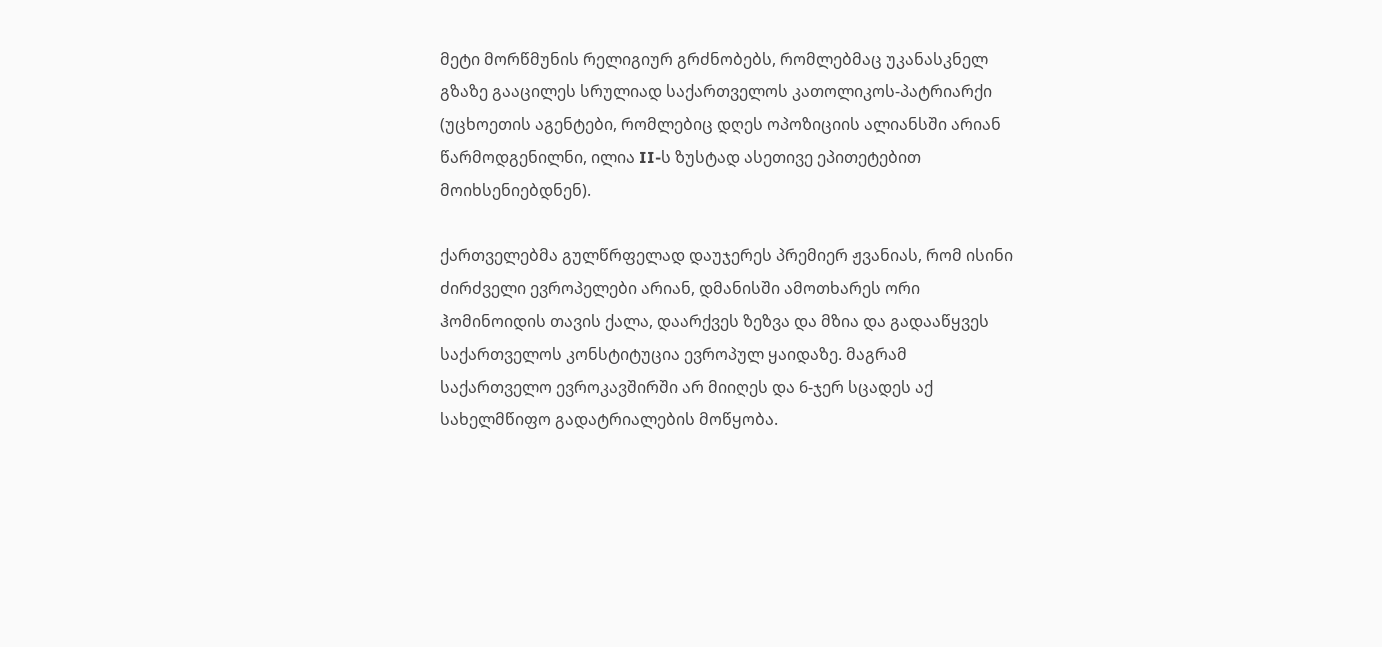მეტი მორწმუნის რელიგიურ გრძნობებს, რომლებმაც უკანასკნელ გზაზე გააცილეს სრულიად საქართველოს კათოლიკოს-პატრიარქი (უცხოეთის აგენტები, რომლებიც დღეს ოპოზიციის ალიანსში არიან წარმოდგენილნი, ილია II-ს ზუსტად ასეთივე ეპითეტებით მოიხსენიებდნენ).

ქართველებმა გულწრფელად დაუჯერეს პრემიერ ჟვანიას, რომ ისინი ძირძველი ევროპელები არიან, დმანისში ამოთხარეს ორი ჰომინოიდის თავის ქალა, დაარქვეს ზეზვა და მზია და გადააწყვეს საქართველოს კონსტიტუცია ევროპულ ყაიდაზე. მაგრამ საქართველო ევროკავშირში არ მიიღეს და 6-ჯერ სცადეს აქ სახელმწიფო გადატრიალების მოწყობა.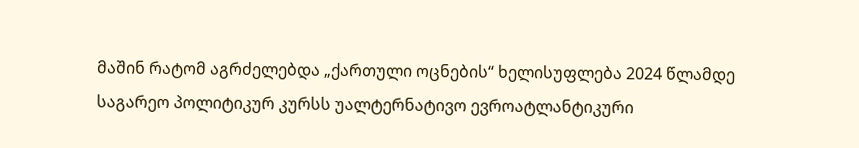მაშინ რატომ აგრძელებდა „ქართული ოცნების“ ხელისუფლება 2024 წლამდე საგარეო პოლიტიკურ კურსს უალტერნატივო ევროატლანტიკური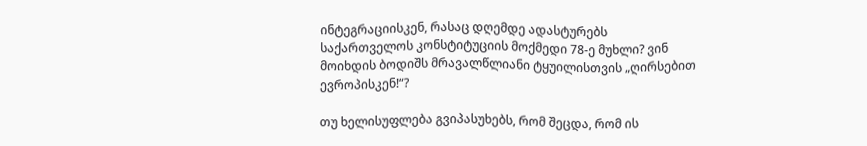ინტეგრაციისკენ, რასაც დღემდე ადასტურებს საქართველოს კონსტიტუციის მოქმედი 78-ე მუხლი? ვინ მოიხდის ბოდიშს მრავალწლიანი ტყუილისთვის „ღირსებით ევროპისკენ!“?

თუ ხელისუფლება გვიპასუხებს, რომ შეცდა, რომ ის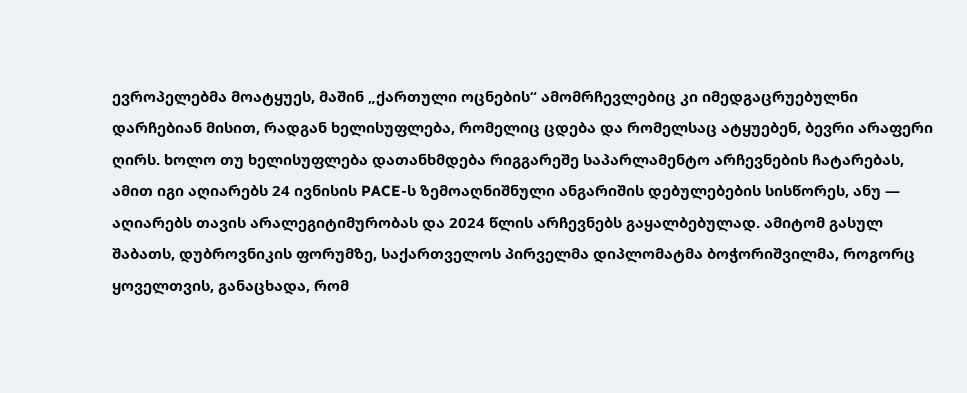ევროპელებმა მოატყუეს, მაშინ „ქართული ოცნების“ ამომრჩევლებიც კი იმედგაცრუებულნი დარჩებიან მისით, რადგან ხელისუფლება, რომელიც ცდება და რომელსაც ატყუებენ, ბევრი არაფერი ღირს. ხოლო თუ ხელისუფლება დათანხმდება რიგგარეშე საპარლამენტო არჩევნების ჩატარებას, ამით იგი აღიარებს 24 ივნისის PACE-ს ზემოაღნიშნული ანგარიშის დებულებების სისწორეს, ანუ — აღიარებს თავის არალეგიტიმურობას და 2024 წლის არჩევნებს გაყალბებულად. ამიტომ გასულ შაბათს, დუბროვნიკის ფორუმზე, საქართველოს პირველმა დიპლომატმა ბოჭორიშვილმა, როგორც ყოველთვის, განაცხადა, რომ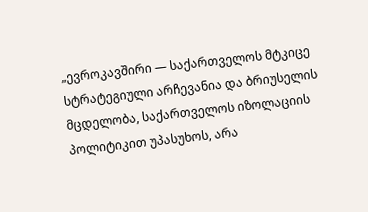„ევროკავშირი — საქართველოს მტკიცე სტრატეგიული არჩევანია და ბრიუსელის მცდელობა, საქართველოს იზოლაციის პოლიტიკით უპასუხოს, არა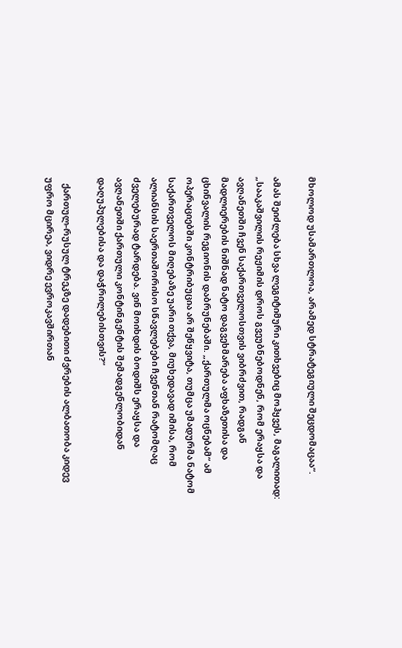მხოლოდ უსამართლოა, არამედ სტრატეგიული შეცდომაცაა“.

ამას შეიძლება სხვა ლეგიტიმური კითხვებიც მოჰყვეს, მაგალითად: „სააკაშვილის რეჟიმის დროს გვეუბნებოდნენ, რომ ერაყსა და ავღანეთში ჩვენ საქართველოსთვის ვიბრძვით, რადგან მადლიერების ნიშნად ნატო დაგვეხმარება აფხაზეთისა და ცხინვალის რეგიონის დაბრუნებაში. „ქართულმა ოცნებამ“ ამ ოპერაციებში კონტრიბუცია არ შეწყვიტა, თუმცა უმადურმა ნატომ საქართველოს მიღებაზე უარი თქვა, მიუხედავად იმისა, რომ ალიანსის საერთაშორისო სწავლებები ჩვენთან რატომღაც ძველებურად ტარდება. ვინ მოიხდის ბოდიშს ერაყსა და ავღანეთში ქართული კონტინგენტის შემადგენლობიდან დაღუპულებისა და დაჭრილებისთვის?“

   ქართულ-რუსულ ტრეკზე დადებითი ძვრების ალბათობა კიდევ უფრო მცირეა, ვიდრე ევროკავშირთან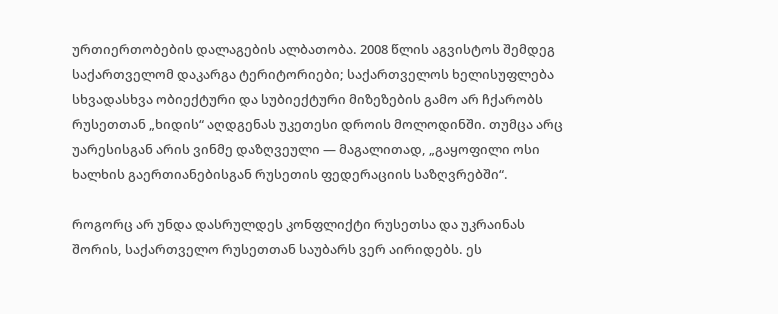ურთიერთობების დალაგების ალბათობა. 2008 წლის აგვისტოს შემდეგ საქართველომ დაკარგა ტერიტორიები; საქართველოს ხელისუფლება სხვადასხვა ობიექტური და სუბიექტური მიზეზების გამო არ ჩქარობს რუსეთთან „ხიდის“ აღდგენას უკეთესი დროის მოლოდინში. თუმცა არც უარესისგან არის ვინმე დაზღვეული — მაგალითად, „გაყოფილი ოსი ხალხის გაერთიანებისგან რუსეთის ფედერაციის საზღვრებში“.

როგორც არ უნდა დასრულდეს კონფლიქტი რუსეთსა და უკრაინას შორის, საქართველო რუსეთთან საუბარს ვერ აირიდებს. ეს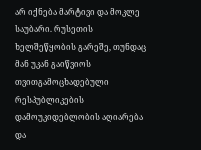არ იქნება მარტივი და მოკლე საუბარი. რუსეთის ხელშეწყობის გარეშე, თუნდაც მან უკან გაიწვიოს თვითგამოცხადებული რესპუბლიკების დამოუკიდებლობის აღიარება და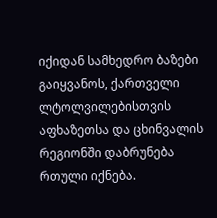იქიდან სამხედრო ბაზები გაიყვანოს, ქართველი ლტოლვილებისთვის აფხაზეთსა და ცხინვალის რეგიონში დაბრუნება რთული იქნება.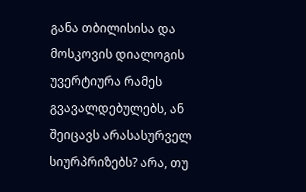განა თბილისისა და მოსკოვის დიალოგის უვერტიურა რამეს გვავალდებულებს, ან შეიცავს არასასურველ სიურპრიზებს? არა, თუ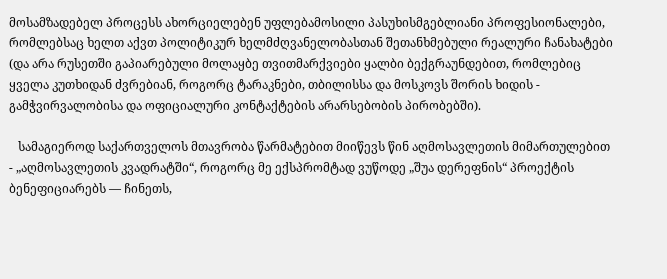მოსამზადებელ პროცესს ახორციელებენ უფლებამოსილი პასუხისმგებლიანი პროფესიონალები, რომლებსაც ხელთ აქვთ პოლიტიკურ ხელმძღვანელობასთან შეთანხმებული რეალური ჩანახატები (და არა რუსეთში გაპიარებული მოლაყბე თვითმარქვიები ყალბი ბექგრაუნდებით, რომლებიც ყველა კუთხიდან ძვრებიან, როგორც ტარაკნები, თბილისსა და მოსკოვს შორის ხიდის - გამჭვირვალობისა და ოფიციალური კონტაქტების არარსებობის პირობებში).

   სამაგიეროდ საქართველოს მთავრობა წარმატებით მიიწევს წინ აღმოსავლეთის მიმართულებით - „აღმოსავლეთის კვადრატში“, როგორც მე ექსპრომტად ვუწოდე „შუა დერეფნის“ პროექტის ბენეფიციარებს — ჩინეთს,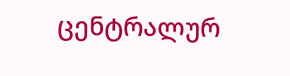ცენტრალურ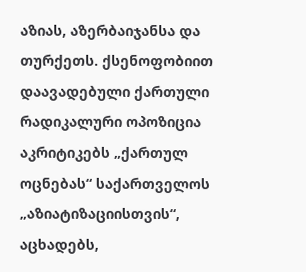აზიას, აზერბაიჯანსა და თურქეთს. ქსენოფობიით დაავადებული ქართული რადიკალური ოპოზიცია აკრიტიკებს „ქართულ ოცნებას“ საქართველოს „აზიატიზაციისთვის“, აცხადებს,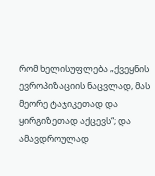რომ ხელისუფლება „ქვეყნის ევროპიზაციის ნაცვლად, მას მეორე ტაჯიკეთად და ყირგიზეთად აქცევს“; და ამავდროულად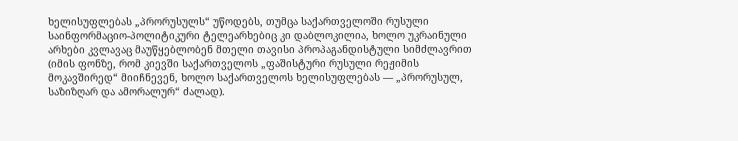ხელისუფლებას „პრორუსულს“ უწოდებს, თუმცა საქართველოში რუსული საინფორმაციო-პოლიტიკური ტელეარხებიც კი დაბლოკილია, ხოლო უკრაინული არხები კვლავაც მაუწყებლობენ მთელი თავისი პროპაგანდისტული სიმძლავრით (იმის ფონზე, რომ კიევში საქართველოს „ფაშისტური რუსული რეჟიმის მოკავშირედ“ მიიჩნევენ, ხოლო საქართველოს ხელისუფლებას — „პრორუსულ, საზიზღარ და ამორალურ“ ძალად).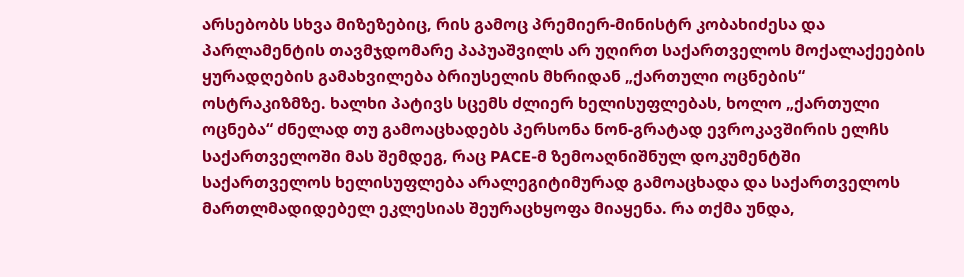არსებობს სხვა მიზეზებიც, რის გამოც პრემიერ-მინისტრ კობახიძესა და პარლამენტის თავმჯდომარე პაპუაშვილს არ უღირთ საქართველოს მოქალაქეების ყურადღების გამახვილება ბრიუსელის მხრიდან „ქართული ოცნების“ ოსტრაკიზმზე. ხალხი პატივს სცემს ძლიერ ხელისუფლებას, ხოლო „ქართული ოცნება“ ძნელად თუ გამოაცხადებს პერსონა ნონ-გრატად ევროკავშირის ელჩს საქართველოში მას შემდეგ, რაც PACE-მ ზემოაღნიშნულ დოკუმენტში საქართველოს ხელისუფლება არალეგიტიმურად გამოაცხადა და საქართველოს მართლმადიდებელ ეკლესიას შეურაცხყოფა მიაყენა. რა თქმა უნდა,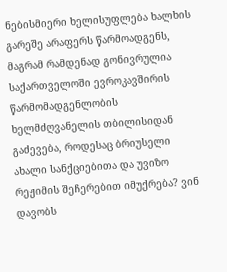ნებისმიერი ხელისუფლება ხალხის გარეშე არაფერს წარმოადგენს, მაგრამ რამდენად გონივრულია საქართველოში ევროკავშირის წარმომადგენლობის ხელმძღვანელის თბილისიდან გაძევება, როდესაც ბრიუსელი ახალი სანქციებითა და უვიზო რეჟიმის შეჩერებით იმუქრება? ვინ დავობს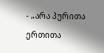- „არა პურითა ერთითა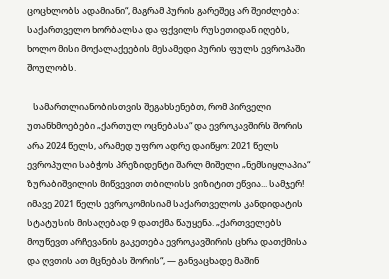ცოცხლობს ადამიანი“, მაგრამ პურის გარეშეც არ შეიძლება: საქართველო ხორბალსა და ფქვილს რუსეთიდან იღებს, ხოლო მისი მოქალაქეების მესამედი პურის ფულს ევროპაში შოულობს.

   სამართლიანობისთვის შეგახსენებთ, რომ პირველი უთანხმოებები „ქართულ ოცნებასა“ და ევროკავშირს შორის არა 2024 წელს, არამედ უფრო ადრე დაიწყო: 2021 წელს ევროპული საბჭოს პრეზიდენტი შარლ მიშელი „ნემსიყლაპია“ ზურაბიშვილის მიწვევით თბილისს ვიზიტით ეწვია... სამჯერ! იმავე 2021 წელს ევროკომისიამ საქართველოს კანდიდატის სტატუსის მისაღებად 9 დათქმა წაუყენა. „ქართველებს მოუწევთ არჩევანის გაკეთება ევროკავშირის ცხრა დათქმისა და ღვთის ათ მცნებას შორის“, — განვაცხადე მაშინ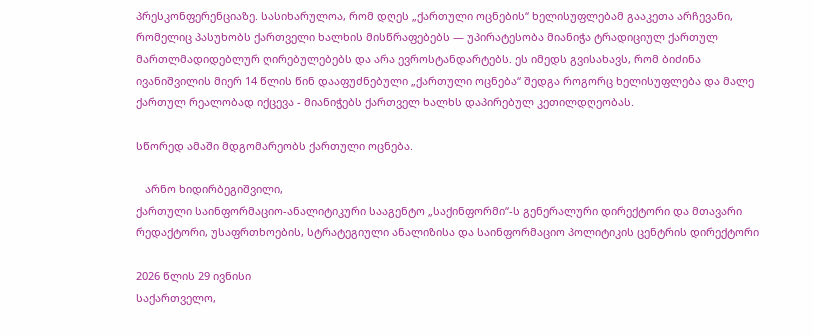პრესკონფერენციაზე. სასიხარულოა, რომ დღეს „ქართული ოცნების“ ხელისუფლებამ გააკეთა არჩევანი, რომელიც პასუხობს ქართველი ხალხის მისწრაფებებს — უპირატესობა მიანიჭა ტრადიციულ ქართულ მართლმადიდებლურ ღირებულებებს და არა ევროსტანდარტებს. ეს იმედს გვისახავს, რომ ბიძინა ივანიშვილის მიერ 14 წლის წინ დააფუძნებული „ქართული ოცნება“ შედგა როგორც ხელისუფლება და მალე ქართულ რეალობად იქცევა - მიანიჭებს ქართველ ხალხს დაპირებულ კეთილდღეობას.

სწორედ ამაში მდგომარეობს ქართული ოცნება.

   არნო ხიდირბეგიშვილი,
ქართული საინფორმაციო-ანალიტიკური სააგენტო „საქინფორმი“-ს გენერალური დირექტორი და მთავარი რედაქტორი, უსაფრთხოების, სტრატეგიული ანალიზისა და საინფორმაციო პოლიტიკის ცენტრის დირექტორი

2026 წლის 29 ივნისი
საქართველო,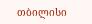თბილისი